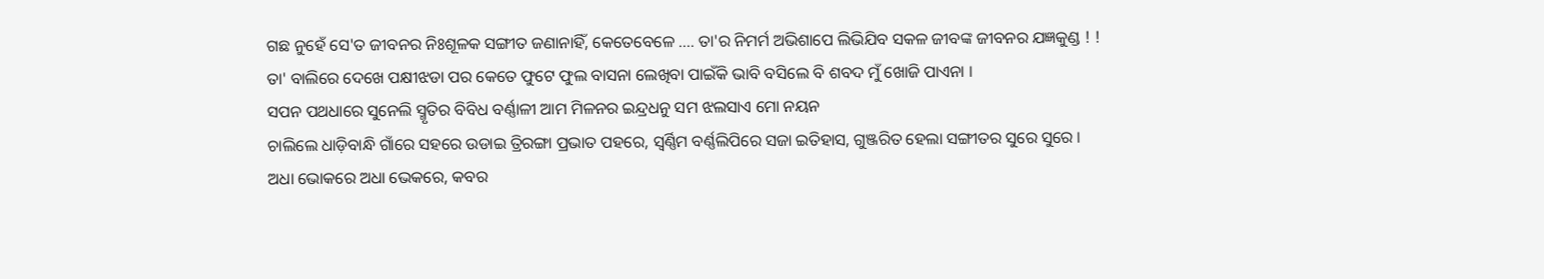ଗଛ ନୁହେଁ ସେ'ତ ଜୀବନର ନିଃଶୂଳକ ସଙ୍ଗୀତ ଜଣାନାହିଁ, କେତେବେଳେ .... ତା'ର ନିମର୍ମ ଅଭିଶାପେ ଲିଭିଯିବ ସକଳ ଜୀବଙ୍କ ଜୀବନର ଯଜ୍ଞକୁଣ୍ଡ ! !
ତା' ବାଲିରେ ଦେଖେ ପକ୍ଷୀଝଡା ପର କେତେ ଫୁଟେ ଫୁଲ ବାସନା ଲେଖିବା ପାଇଁକି ଭାବି ବସିଲେ ବି ଶବଦ ମୁଁ ଖୋଜି ପାଏନା ।
ସପନ ପଥଧାରେ ସୁନେଲି ସ୍ମୃତିର ବିବିଧ ବର୍ଣ୍ଣାଳୀ ଆମ ମିଳନର ଇନ୍ଦ୍ରଧନୁ ସମ ଝଲସାଏ ମୋ ନୟନ
ଚାଲିଲେ ଧାଡ଼ିବାନ୍ଧି ଗାଁରେ ସହରେ ଉଡାଇ ତ୍ରିରଙ୍ଗା ପ୍ରଭାତ ପହରେ, ସ୍ୱର୍ଣ୍ଣିମ ବର୍ଣ୍ଣଲିପିରେ ସଜା ଇତିହାସ, ଗୁଞ୍ଜରିତ ହେଲା ସଙ୍ଗୀତର ସୁରେ ସୁରେ ।
ଅଧା ଭୋକରେ ଅଧା ଭେକରେ, କବର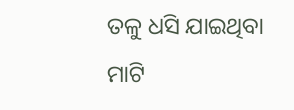ତଳୁ ଧସି ଯାଇଥିବା ମାଟି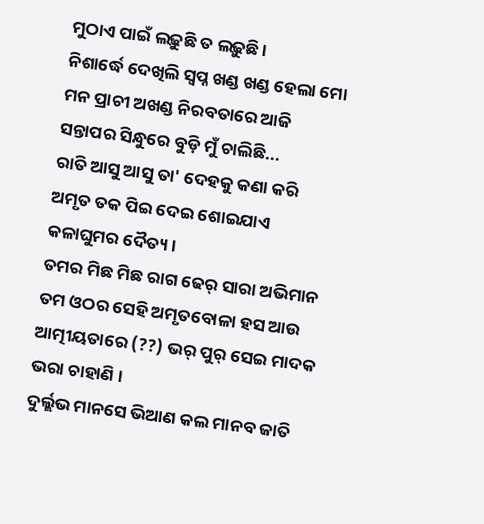ମୁଠାଏ ପାଇଁ ଲଢ଼ୁଛି ତ ଲଢ଼ୁଛି ।
ନିଶାର୍ଦ୍ଧେ ଦେଖିଲି ସ୍ୱପ୍ନ ଖଣ୍ଡ ଖଣ୍ଡ ହେଲା ମୋ ମନ ପ୍ରାଚୀ ଅଖଣ୍ଡ ନିରବତାରେ ଆଜି ସନ୍ତାପର ସିନ୍ଧୁରେ ବୁଡ଼ି ମୁଁ ଚାଲିଛି...
ରାତି ଆସୁ ଆସୁ ତା' ଦେହକୁ କଣା କରି ଅମୃତ ତକ ପିଇ ଦେଇ ଶୋଇଯାଏ କଳାଘୁମର ଦୈତ୍ୟ ।
ତମର ମିଛ ମିଛ ରାଗ ଢେର୍ ସାରା ଅଭିମାନ ତମ ଓଠର ସେହି ଅମୃତବୋଳା ହସ ଆଉ ଆତ୍ମୀୟତାରେ (??) ଭର୍ ପୁର୍ ସେଇ ମାଦକ ଭରା ଚାହାଣି ।
ଦୁର୍ଲ୍ଲଭ ମାନସେ ଭିଆଣ କଲ ମାନବ ଜାତି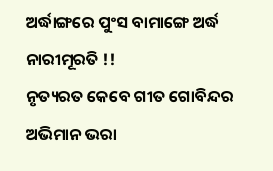ଅର୍ଦ୍ଧାଙ୍ଗରେ ପୁଂସ ବାମାଙ୍ଗେ ଅର୍ଦ୍ଧ ନାରୀମୂରତି !!
ନୃତ୍ୟରତ କେବେ ଗୀତ ଗୋବିନ୍ଦର ଅଭିମାନ ଭରା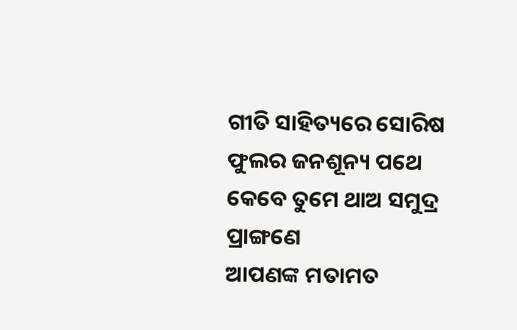ଗୀତି ସାହିତ୍ୟରେ ସୋରିଷ ଫୁଲର ଜନଶୂନ୍ୟ ପଥେ କେବେ ତୁମେ ଥାଅ ସମୁଦ୍ର ପ୍ରାଙ୍ଗଣେ
ଆପଣଙ୍କ ମତାମତ